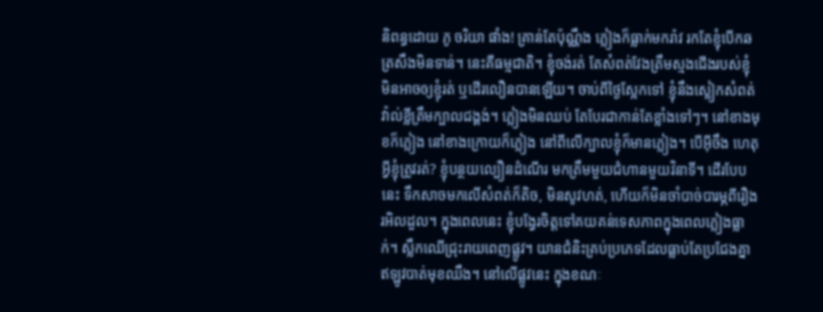និពន្ធដោយ ភូ ចរិយា ផាំង! គ្រាន់តែប៉ុណ្ណឹង ភ្លៀងក៏ធ្លាក់មករ៉ាវ រកតែខ្ញុំបើកឆត្រសឹងមិនទាន់។ នេះគឺធម្មជាតិ។ ខ្ញុំចង់រត់ តែសំពត់វែងត្រឹមស្មងជើងរបស់ខ្ញុំ មិនអាចឲ្យខ្ញុំរត់ ឬដើរលឿនបានឡើយ។ ចាប់ពីថ្ងៃស្អែកទៅ ខ្ញុំនឹងស្លៀកសំពត់វ៉ាល់ខ្លីត្រឹមក្បាលជង្គង់។ ភ្លៀងមិនឈប់ តែបែរជាកាន់តែខ្លាំងទៅៗ។ នៅខាងមុខក៏ភ្លៀង នៅខាងក្រោយក៏ភ្លៀង នៅពីលើក្បាលខ្ញុំក៏មានភ្លៀង។ បើអ៊ីចឹង ហេតុអ្វីខ្ញុំត្រូវរត់? ខ្ញុំបន្ថយល្បឿនដំណើរ មកត្រឹមមួយជំហានមួយវិនាទី។ ដើរបែបនេះ ទឹកសាចមកលើសំពត់ក៏តិច, មិនសូវហត់, ហើយក៏មិនចាំបាច់បារម្ភពីរឿងរអិលដួល។ ក្នុងពេលនេះ ខ្ញុំបង្វែរចិត្តទៅគយគន់ទេសភាពក្នុងពេលភ្លៀងធ្លាក់។ ស្លឹកឈើជ្រុះរាយពេញផ្លូវ។ យានជំនិះគ្រប់ប្រភេទដែលធ្លាប់តែប្រជែងគ្នា ឥឡូវបាត់មុខឈឹង។ នៅលើផ្លូវនេះ ក្នុងខណៈ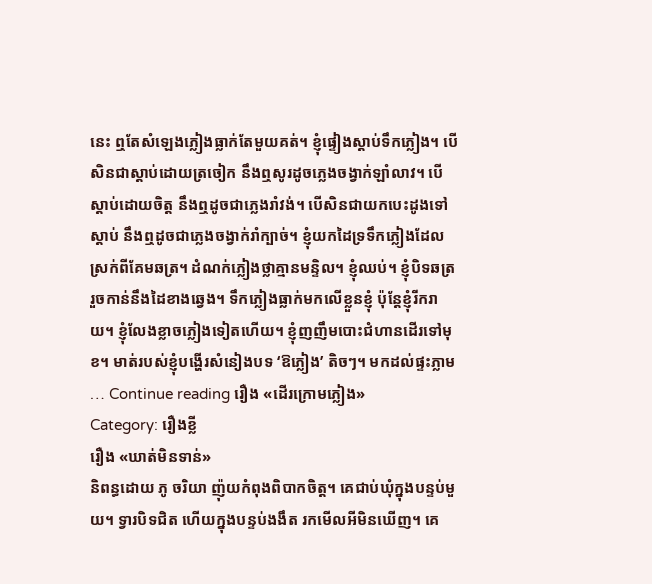នេះ ឮតែសំឡេងភ្លៀងធ្លាក់តែមួយគត់។ ខ្ញុំផ្ទៀងស្តាប់ទឹកភ្លៀង។ បើសិនជាស្តាប់ដោយត្រចៀក នឹងឮសូរដូចភ្លេងចង្វាក់ឡាំលាវ។ បើស្តាប់ដោយចិត្ត នឹងឮដូចជាភ្លេងរាំវង់។ បើសិនជាយកបេះដូងទៅស្តាប់ នឹងឮដូចជាភ្លេងចង្វាក់រាំក្បាច់។ ខ្ញុំយកដៃទ្រទឹកភ្លៀងដែលស្រក់ពីគែមឆត្រ។ ដំណក់ភ្លៀងថ្លាគ្មានមន្ទិល។ ខ្ញុំឈប់។ ខ្ញុំបិទឆត្រ រួចកាន់នឹងដៃខាងឆ្វេង។ ទឹកភ្លៀងធ្លាក់មកលើខ្លួនខ្ញុំ ប៉ុន្តែខ្ញុំរីករាយ។ ខ្ញុំលែងខ្លាចភ្លៀងទៀតហើយ។ ខ្ញុំញញឹមបោះជំហានដើរទៅមុខ។ មាត់របស់ខ្ញុំបង្ហើរសំនៀងបទ ‘ឱភ្លៀង’ តិចៗ។ មកដល់ផ្ទះភ្លាម … Continue reading រឿង «ដើរក្រោមភ្លៀង»
Category: រឿងខ្លី
រឿង «ឃាត់មិនទាន់»
និពន្ធដោយ ភូ ចរិយា ញ៉ុយកំពុងពិបាកចិត្ត។ គេជាប់ឃុំក្នុងបន្ទប់មួយ។ ទ្វារបិទជិត ហើយក្នុងបន្ទប់ងងឹត រកមើលអីមិនឃើញ។ គេ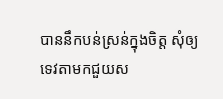បាននឹកបន់ស្រន់ក្នុងចិត្ត សុំឲ្យទេវតាមកជួយស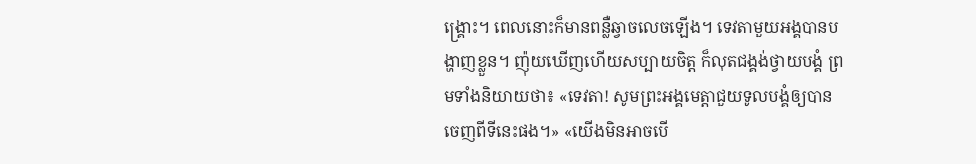ង្គ្រោះ។ ពេលនោះក៏មានពន្លឺឆ្វាចលេចឡើង។ ទេវតាមួយអង្គបានបង្ហាញខ្លួន។ ញ៉ុយឃើញហើយសប្បាយចិត្ត ក៏លុតជង្គង់ថ្វាយបង្គំ ព្រមទាំងនិយាយថា៖ «ទេវតា! សូមព្រះអង្គមេត្តាជួយទូលបង្គំឲ្យបានចេញពីទីនេះផង។» «យើងមិនអាចបើ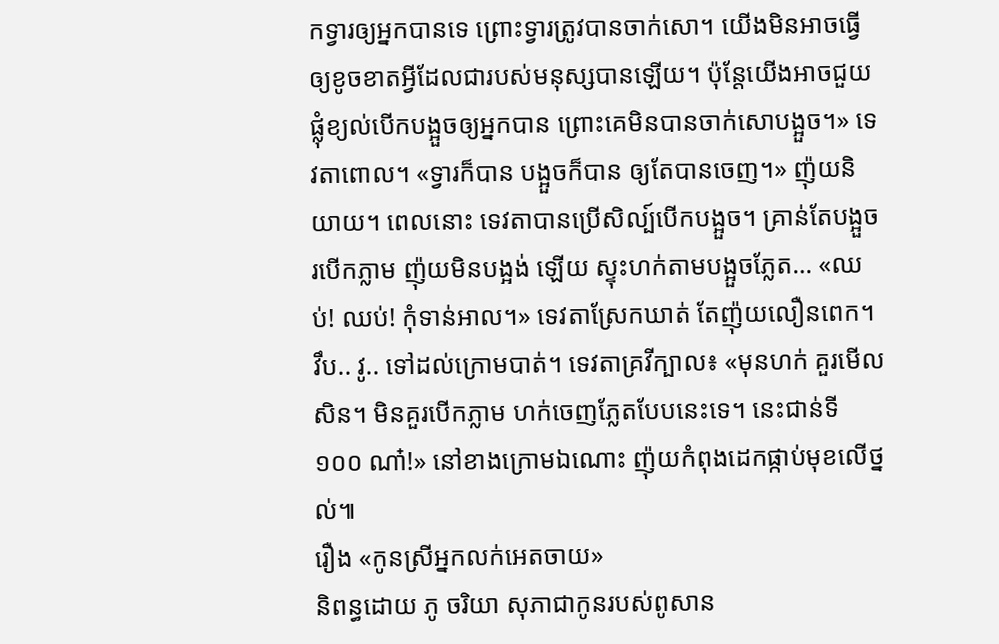កទ្វារឲ្យអ្នកបានទេ ព្រោះទ្វារត្រូវបានចាក់សោ។ យើងមិនអាចធ្វើឲ្យខូចខាតអ្វីដែលជារបស់មនុស្សបានឡើយ។ ប៉ុន្តែយើងអាចជួយផ្លុំខ្យល់បើកបង្អួចឲ្យអ្នកបាន ព្រោះគេមិនបានចាក់សោបង្អួច។» ទេវតាពោល។ «ទ្វារក៏បាន បង្អួចក៏បាន ឲ្យតែបានចេញ។» ញ៉ុយនិយាយ។ ពេលនោះ ទេវតាបានប្រើសិល្ប៍បើកបង្អួច។ គ្រាន់តែបង្អួចរបើកភ្លាម ញ៉ុយមិនបង្អង់ ឡើយ ស្ទុះហក់តាមបង្អួចភ្លែត… «ឈប់! ឈប់! កុំទាន់អាល។» ទេវតាស្រែកឃាត់ តែញ៉ុយលឿនពេក។ វឹប.. វូ.. ទៅដល់ក្រោមបាត់។ ទេវតាគ្រវីក្បាល៖ «មុនហក់ គួរមើលសិន។ មិនគួរបើកភ្លាម ហក់ចេញភ្លែតបែបនេះទេ។ នេះជាន់ទី ១០០ ណា៎!» នៅខាងក្រោមឯណោះ ញ៉ុយកំពុងដេកផ្កាប់មុខលើថ្នល់៕
រឿង «កូនស្រីអ្នកលក់អេតចាយ»
និពន្ធដោយ ភូ ចរិយា សុភាជាកូនរបស់ពូសាន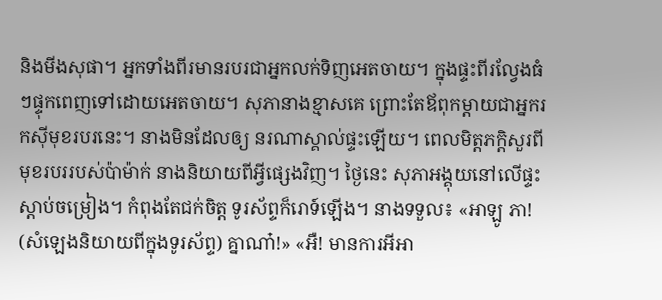និងមីងសុផា។ អ្នកទាំងពីរមានរបរជាអ្នកលក់ទិញអេតចាយ។ ក្នុងផ្ទះពីរល្វែងធំៗផ្ទុកពេញទៅដោយអេតចាយ។ សុភានាងខ្មាសគេ ព្រោះតែឪពុកម្តាយជាអ្នករកស៊ីមុខរបរនេះ។ នាងមិនដែលឲ្យ នរណាស្គាល់ផ្ទះឡើយ។ ពេលមិត្តភក្តិសួរពីមុខរបររបស់ប៉ាម៉ាក់ នាងនិយាយពីអ្វីផ្សេងវិញ។ ថ្ងៃនេះ សុភាអង្គុយនៅលើផ្ទះស្តាប់ចម្រៀង។ កំពុងតែជក់ចិត្ត ទូរស័ព្ទក៏រោទ៍ឡើង។ នាងទទួល៖ «អាឡូ ភា! (សំឡេងនិយាយពីក្នុងទូរស័ព្ទ) គ្នាណា៎!» «អឺ! មានការអីអា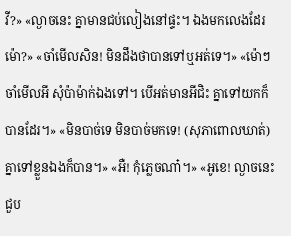វី?» «ល្ងាចនេះ គ្នាមានជប់លៀងនៅផ្ទះ។ ឯងមកលេងដែរម៉ោ?» «ចាំមើលសិន! មិនដឹងថាបានទៅឬអត់ទេ។» «ម៉ោៗ ចាំមើលអី សុំប៉ាម៉ាក់ឯងទៅ។ បើអត់មានអីជិះ គ្នាទៅយកក៏បានដែរ។» «មិនបាច់ទេ មិនបាច់មកទេ! (សុភាពោលឃាត់) គ្នាទៅខ្លួនឯងក៏បាន។» «អឺ! កុំភ្លេចណា៎។» «អូខេ! ល្ងាចនេះជួប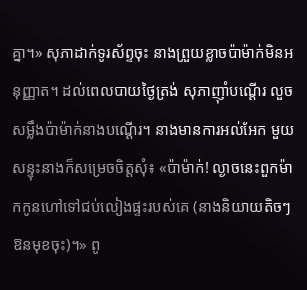គ្នា។» សុភាដាក់ទូរស័ព្ទចុះ នាងព្រួយខ្លាចប៉ាម៉ាក់មិនអនុញ្ញាត។ ដល់ពេលបាយថ្ងៃត្រង់ សុភាញ៉ាំបណ្ដើរ លួចសម្លឹងប៉ាម៉ាក់នាងបណ្ដើរ។ នាងមានការអល់អែក មួយសន្ទុះនាងក៏សម្រេចចិត្តសុំ៖ «ប៉ាម៉ាក់! ល្ងាចនេះពួកម៉ាកកូនហៅទៅជប់លៀងផ្ទះរបស់គេ (នាងនិយាយតិចៗឱនមុខចុះ)។» ពូ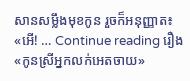សានសម្លឹងមុខកូន រួចក៏អនុញ្ញាត៖ «អើ! … Continue reading រឿង «កូនស្រីអ្នកលក់អេតចាយ»